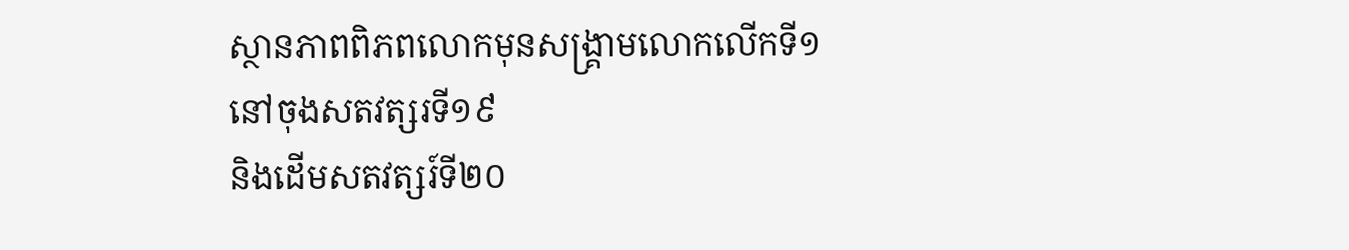ស្ថានភាពពិភពលោកមុនសង្រ្គាមលោកលើកទី១
នៅចុងសតវត្សរទី១៩
និងដើមសតវត្សរ៍ទី២០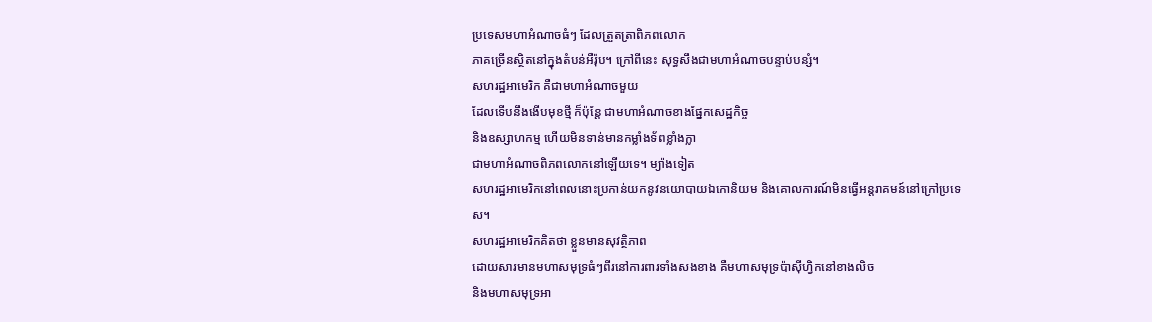ប្រទេសមហាអំណាចធំៗ ដែលត្រួតត្រាពិភពលោក
ភាគច្រើនស្ថិតនៅក្នុងតំបន់អឺរ៉ុប។ ក្រៅពីនេះ សុទ្ធសឹងជាមហាអំណាចបន្ទាប់បន្សំ។
សហរដ្ឋអាមេរិក គឺជាមហាអំណាចមួយ
ដែលទើបនឹងងើបមុខថ្មី ក៏ប៉ុន្តែ ជាមហាអំណាចខាងផ្នែកសេដ្ឋកិច្ច
និងឧស្សាហកម្ម ហើយមិនទាន់មានកម្លាំងទ័ពខ្លាំងក្លា
ជាមហាអំណាចពិភពលោកនៅឡើយទេ។ ម្យ៉ាងទៀត
សហរដ្ឋអាមេរិកនៅពេលនោះប្រកាន់យកនូវនយោបាយឯកោនិយម និងគោលការណ៍មិនធ្វើអន្តរាគមន៍នៅក្រៅប្រទេស។
សហរដ្ឋអាមេរិកគិតថា ខ្លួនមានសុវត្ថិភាព
ដោយសារមានមហាសមុទ្រធំៗពីរនៅការពារទាំងសងខាង គឺមហាសមុទ្រប៉ាស៊ីហ្វិកនៅខាងលិច
និងមហាសមុទ្រអា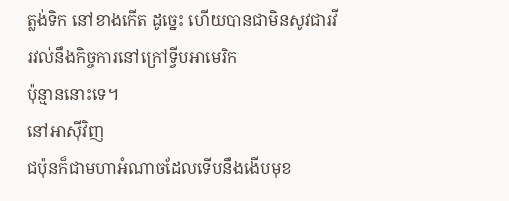ត្លង់ទិក នៅខាងកើត ដូច្នេះ ហើយបានជាមិនសូវជារវីរវល់នឹងកិច្ចការនៅក្រៅទ្វីបអាមេរិក
ប៉ុន្មាននោះទេ។
នៅអាស៊ីវិញ
ជប៉ុនក៏ជាមហាអំណាចដែលទើបនឹងងើបមុខ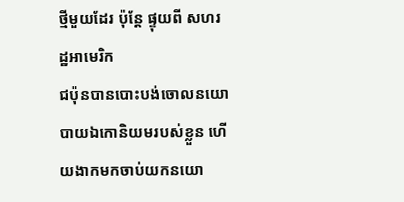ថ្មីមួយដែរ ប៉ុន្តែ ផ្ទុយពី សហរដ្ឋអាមេរិក
ជប៉ុនបានបោះបង់ចោលនយោបាយឯកោនិយមរបស់ខ្លួន ហើយងាកមកចាប់យកនយោ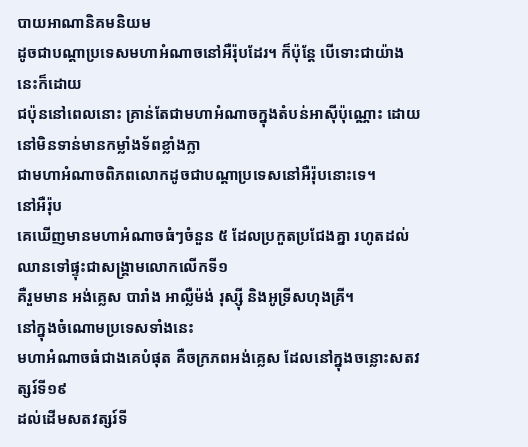បាយអាណានិគមនិយម
ដូចជាបណ្តាប្រទេសមហាអំណាចនៅអឺរ៉ុបដែរ។ ក៏ប៉ុន្តែ បើទោះជាយ៉ាងនេះក៏ដោយ
ជប៉ុននៅពេលនោះ គ្រាន់តែជាមហាអំណាចក្នុងតំបន់អាស៊ីប៉ុណ្ណោះ ដោយនៅមិនទាន់មានកម្លាំងទ័ពខ្លាំងក្លា
ជាមហាអំណាចពិភពលោកដូចជាបណ្តាប្រទេសនៅអឺរ៉ុបនោះទេ។
នៅអឺរ៉ុប
គេឃើញមានមហាអំណាចធំៗចំនួន ៥ ដែលប្រកួតប្រជែងគ្នា រហូតដល់ឈានទៅផ្ទុះជាសង្រ្គាមលោកលើកទី១
គឺរួមមាន អង់គ្លេស បារាំង អាល្លឺម៉ង់ រុស្ស៊ី និងអូទ្រីសហុងគ្រី។
នៅក្នុងចំណោមប្រទេសទាំងនេះ
មហាអំណាចធំជាងគេបំផុត គឺចក្រភពអង់គ្លេស ដែលនៅក្នុងចន្លោះសតវត្សរ៍ទី១៩
ដល់ដើមសតវត្សរ៍ទី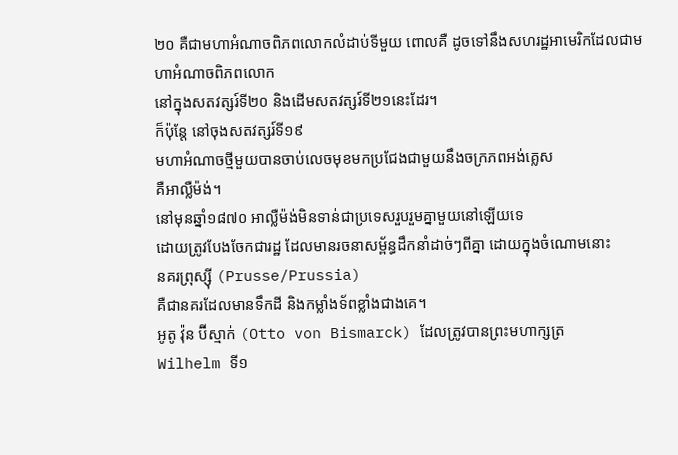២០ គឺជាមហាអំណាចពិភពលោកលំដាប់ទីមួយ ពោលគឺ ដូចទៅនឹងសហរដ្ឋអាមេរិកដែលជាមហាអំណាចពិភពលោក
នៅក្នុងសតវត្សរ៍ទី២០ និងដើមសតវត្សរ៍ទី២១នេះដែរ។
ក៏ប៉ុន្តែ នៅចុងសតវត្សរ៍ទី១៩
មហាអំណាចថ្មីមួយបានចាប់លេចមុខមកប្រជែងជាមួយនឹងចក្រភពអង់គ្លេស
គឺអាល្លឺម៉ង់។
នៅមុនឆ្នាំ១៨៧០ អាល្លឺម៉ង់មិនទាន់ជាប្រទេសរួបរួមគ្នាមួយនៅឡើយទេ
ដោយត្រូវបែងចែកជារដ្ឋ ដែលមានរចនាសម្ព័ន្ធដឹកនាំដាច់ៗពីគ្នា ដោយក្នុងចំណោមនោះ
នគរព្រុស្ស៊ី (Prusse/Prussia)
គឺជានគរដែលមានទឹកដី និងកម្លាំងទ័ពខ្លាំងជាងគេ។
អូតូ វ៉ុន ប៊ីស្មាក់ (Otto von Bismarck) ដែលត្រូវបានព្រះមហាក្សត្រ
Wilhelm ទី១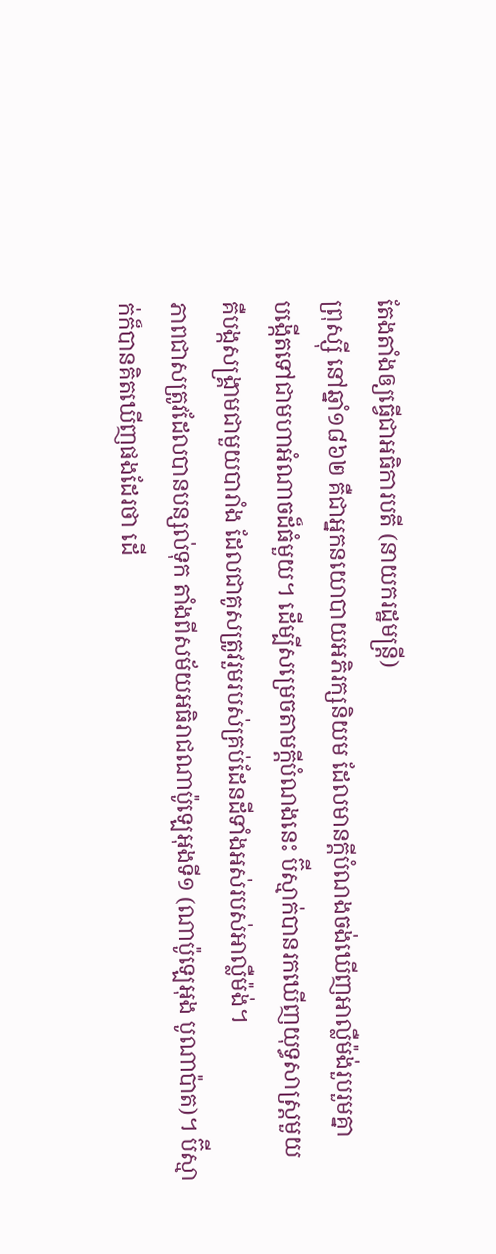តែងតាំងឲ្យធ្វើជាអធិការបតី (នាយករដ្ឋមន្រ្តី)
ព្រុស្ស៊ី នៅឆ្នាំ១៨៦២ គឺជាអ្នកនយោបាយអភិរក្សនិយម ដែលមានក្តីបំណងចង់ឃើញអាល្លឺម៉ង់រួបរួមគ្នា
បង្កើតទៅជាមហាអំណាចដ៏ធំមួយ។ ដើម្បីសម្រេចតាមក្តីបំណងនេះ ប៊ីស្មាក់បានរកឃើញយុទ្ធសាស្រ្តមួយ
គឺបង្កសង្រ្គាមជាមួយបារាំង ដែលជាគូសត្រូវរួមរបស់គ្រប់ដែនដីទាំងអស់របស់អាល្លឺម៉ង់។
ភាពជាសត្រូវដែលបានបន្សល់ទុក តាំងពីសម័យអធិរាជណាប៉ូឡេអុងទី១ (ណាប៉ូឡេអុង បូណាប៉ាត)។ ប៊ីស្មាក់ក៏បានគិតឃើញផងដែរថា ដើ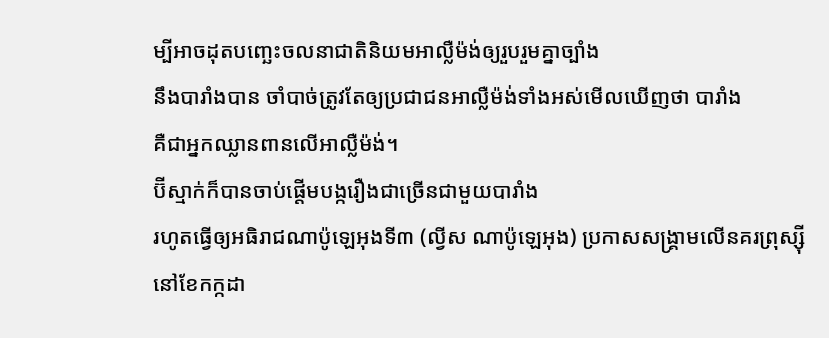ម្បីអាចដុតបញ្ឆេះចលនាជាតិនិយមអាល្លឺម៉ង់ឲ្យរួបរួមគ្នាច្បាំង
នឹងបារាំងបាន ចាំបាច់ត្រូវតែឲ្យប្រជាជនអាល្លឺម៉ង់ទាំងអស់មើលឃើញថា បារាំង
គឺជាអ្នកឈ្លានពានលើអាល្លឺម៉ង់។
ប៊ីស្មាក់ក៏បានចាប់ផ្តើមបង្ករឿងជាច្រើនជាមួយបារាំង
រហូតធ្វើឲ្យអធិរាជណាប៉ូឡេអុងទី៣ (ល្វីស ណាប៉ូឡេអុង) ប្រកាសសង្រ្គាមលើនគរព្រុស្ស៊ី
នៅខែកក្កដា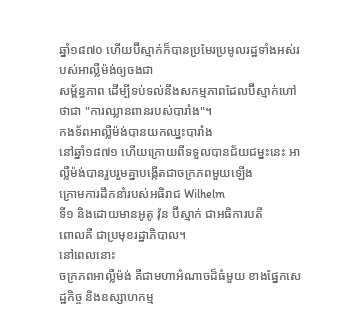ឆ្នាំ១៨៧០ ហើយប៊ីស្មាក់ក៏បានប្រមែរប្រមូលរដ្ឋទាំងអស់របស់អាល្លឺម៉ង់ឲ្យចងជា
សម្ព័ន្ធភាព ដើម្បីទប់ទល់នឹងសកម្មភាពដែលប៊ីស្មាក់ហៅថាជា "ការឈ្លានពានរបស់បារាំង"។
កងទ័ពអាល្លឺម៉ង់បានយកឈ្នះបារាំង
នៅឆ្នាំ១៨៧១ ហើយក្រោយពីទទួលបានជ័យជម្នះនេះ អាល្លឺម៉ង់បានរួបរួមគ្នាបង្កើតជាចក្រភពមួយឡើង
ក្រោមការដឹកនាំរបស់អធិរាជ Wilhelm
ទី១ និងដោយមានអូតូ វ៉ុន ប៊ីស្មាក់ ជាអធិការបតី
ពោលគឺ ជាប្រមុខរដ្ឋាភិបាល។
នៅពេលនោះ
ចក្រភពអាល្លឺម៉ង់ គឺជាមហាអំណាចដ៏ធំមួយ ខាងផ្នែកសេដ្ឋកិច្ច និងឧស្សាហកម្ម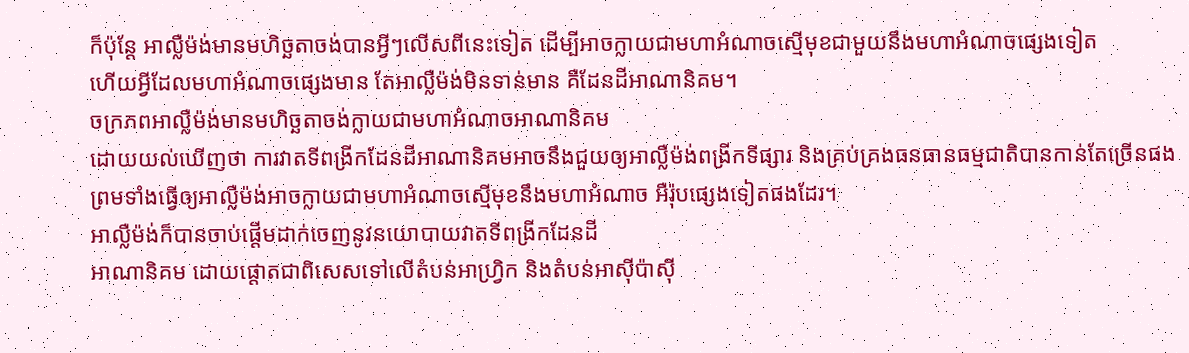ក៏ប៉ុន្តែ អាល្លឺម៉ង់មានមហិច្ឆតាចង់បានអ្វីៗលើសពីនេះទៀត ដើម្បីអាចក្លាយជាមហាអំណាចស្មើមុខជាមួយនឹងមហាអំណាចផ្សេងទៀត
ហើយអ្វីដែលមហាអំណាចផ្សេងមាន តែអាល្លឺម៉ង់មិនទាន់មាន គឺដែនដីអាណានិគម។
ចក្រភពអាល្លឺម៉ង់មានមហិច្ឆតាចង់ក្លាយជាមហាអំណាចអាណានិគម
ដោយយល់ឃើញថា ការវាតទីពង្រីកដែនដីអាណានិគមអាចនឹងជួយឲ្យអាល្លឺម៉ង់ពង្រីកទីផ្សារ និងគ្រប់គ្រងធនធានធម្មជាតិបានកាន់តែច្រើនផង
ព្រមទាំងធ្វើឲ្យអាល្លឺម៉ង់អាចក្លាយជាមហាអំណាចស្មើមុខនឹងមហាអំណាច អឺរ៉ុបផ្សេងទៀតផងដែរ។
អាល្លឺម៉ង់ក៏បានចាប់ផ្តើមដាក់ចេញនូវនយោបាយវាតទីពង្រីកដែនដី
អាណានិគម ដោយផ្តោតជាពិសេសទៅលើតំបន់អាហ្វ្រិក និងតំបន់អាស៊ីប៉ាស៊ី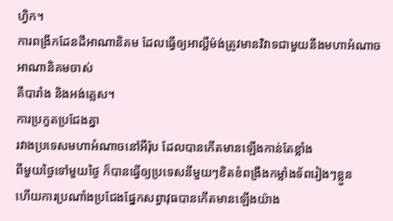ហ្វិក។
ការពង្រីកដែនដីអាណានិគម ដែលធ្វើឲ្យអាល្លឺម៉ង់ត្រូវមានវិវាទជាមួយនឹងមហាអំណាចអាណានិគមចាស់
គឺបារាំង និងអង់គ្លេស។
ការប្រកួតប្រជែងគ្នា
រវាងប្រទេសមហាអំណាចនៅអឺរ៉ុប ដែលបានកើតមានឡើងកាន់តែខ្លាំង
ពីមួយថ្ងៃទៅមួយថ្ងៃ ក៏បានធ្វើឲ្យប្រទេសនីមួយៗខិតខំពង្រឹងកម្លាំងទ័ពរៀងៗខ្លួន
ហើយការប្រណាំងប្រជែងផ្នែកសព្វាវុធបានកើតមានឡើងយ៉ាង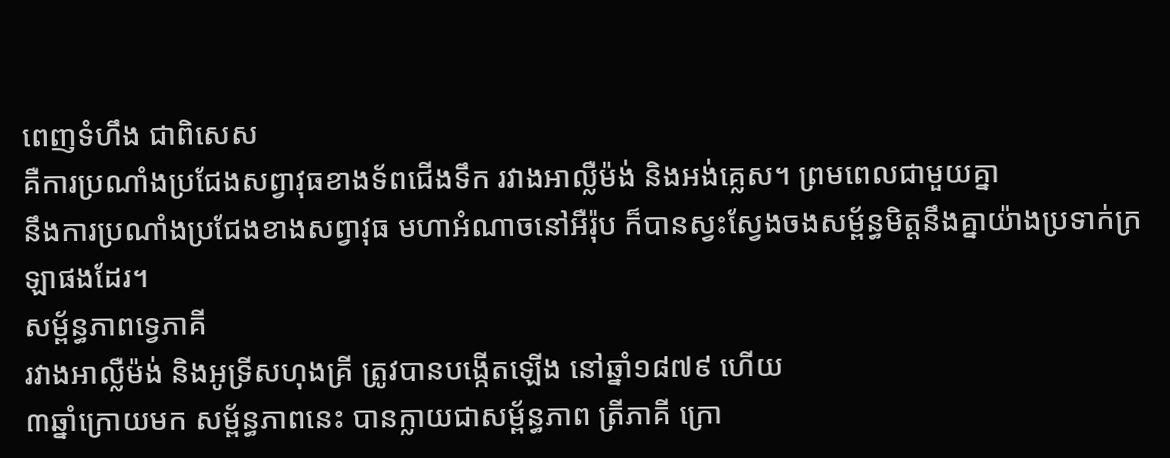ពេញទំហឹង ជាពិសេស
គឺការប្រណាំងប្រជែងសព្វាវុធខាងទ័ពជើងទឹក រវាងអាល្លឺម៉ង់ និងអង់គ្លេស។ ព្រមពេលជាមួយគ្នា
នឹងការប្រណាំងប្រជែងខាងសព្វាវុធ មហាអំណាចនៅអឺរ៉ុប ក៏បានស្វះស្វែងចងសម្ព័ន្ធមិត្តនឹងគ្នាយ៉ាងប្រទាក់ក្រឡាផងដែរ។
សម្ព័ន្ធភាពទ្វេភាគី
រវាងអាល្លឺម៉ង់ និងអូទ្រីសហុងគ្រី ត្រូវបានបង្កើតឡើង នៅឆ្នាំ១៨៧៩ ហើយ
៣ឆ្នាំក្រោយមក សម្ព័ន្ធភាពនេះ បានក្លាយជាសម្ព័ន្ធភាព ត្រីភាគី ក្រោ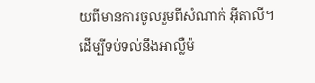យពីមានការចូលរួមពីសំណាក់ អ៊ីតាលី។
ដើម្បីទប់ទល់នឹងអាល្លឺម៉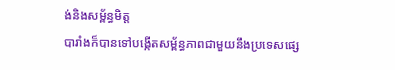ង់និងសម្ព័ន្ធមិត្ត
បារាំងក៏បានទៅបង្កើតសម្ព័ន្ធភាពជាមួយនឹងប្រទេសផ្សេ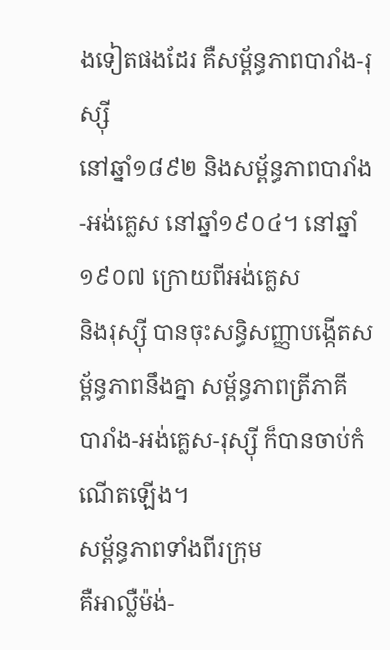ងទៀតផងដែរ គឺសម្ព័ន្ធភាពបារាំង-រុស្ស៊ី
នៅឆ្នាំ១៨៩២ និងសម្ព័ន្ធភាពបារាំង-អង់គ្លេស នៅឆ្នាំ១៩០៤។ នៅឆ្នាំ១៩០៧ ក្រោយពីអង់គ្លេស
និងរុស្ស៊ី បានចុះសន្ធិសញ្ញាបង្កើតសម្ព័ន្ធភាពនឹងគ្នា សម្ព័ន្ធភាពត្រីភាគី
បារាំង-អង់គ្លេស-រុស្ស៊ី ក៏បានចាប់កំណើតឡើង។
សម្ព័ន្ធភាពទាំងពីរក្រុម
គឺអាល្លឺម៉ង់-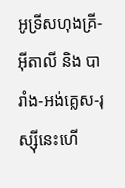អូទ្រីសហុងគ្រី-អ៊ីតាលី និង បារាំង-អង់គ្លេស-រុស្ស៊ីនេះហើ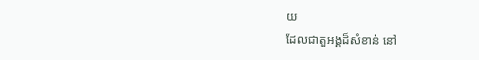យ
ដែលជាតួអង្គដ៏សំខាន់ នៅ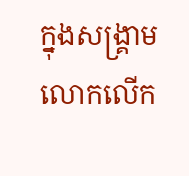ក្នុងសង្រ្គាមលោកលើក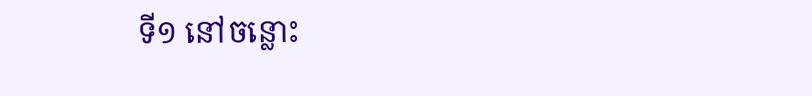ទី១ នៅចន្លោះ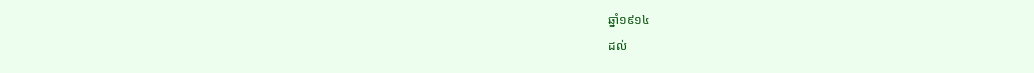ឆ្នាំ១៩១៤
ដល់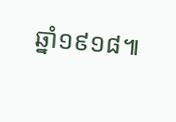ឆ្នាំ១៩១៨៕